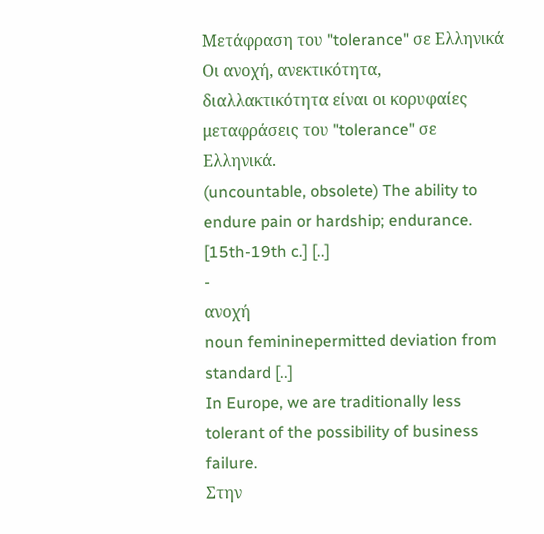Μετάφραση του "tolerance" σε Ελληνικά
Οι ανοχή, ανεκτικότητα, διαλλακτικότητα είναι οι κορυφαίες μεταφράσεις του "tolerance" σε Ελληνικά.
(uncountable, obsolete) The ability to endure pain or hardship; endurance. [15th-19th c.] [..]
-
ανοχή
noun femininepermitted deviation from standard [..]
In Europe, we are traditionally less tolerant of the possibility of business failure.
Στην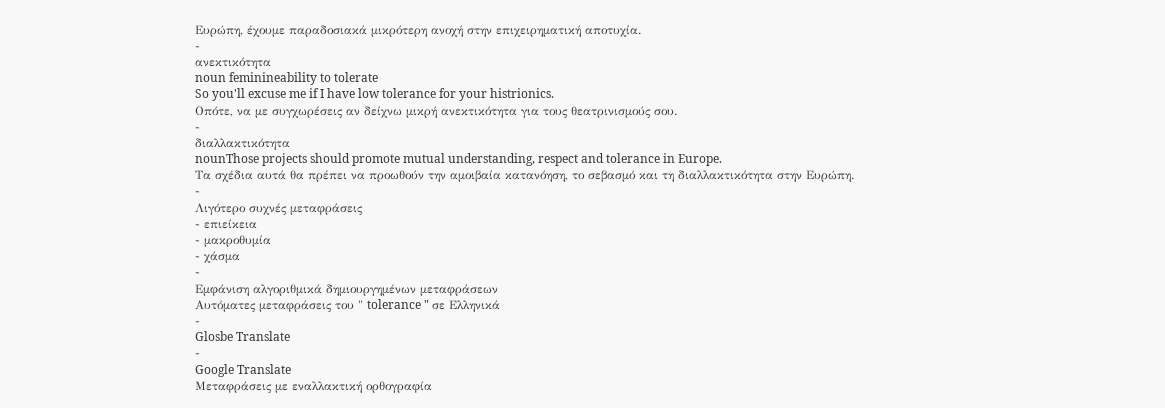Ευρώπη, έχουμε παραδοσιακά μικρότερη ανοχή στην επιχειρηματική αποτυχία.
-
ανεκτικότητα
noun feminineability to tolerate
So you'll excuse me if I have low tolerance for your histrionics.
Οπότε, να με συγχωρέσεις αν δείχνω μικρή ανεκτικότητα για τους θεατρινισμούς σου.
-
διαλλακτικότητα
nounThose projects should promote mutual understanding, respect and tolerance in Europe.
Τα σχέδια αυτά θα πρέπει να προωθούν την αμοιβαία κατανόηση, το σεβασμό και τη διαλλακτικότητα στην Ευρώπη.
-
Λιγότερο συχνές μεταφράσεις
- επιείκεια
- μακροθυμία
- χάσμα
-
Εμφάνιση αλγοριθμικά δημιουργημένων μεταφράσεων
Αυτόματες μεταφράσεις του " tolerance " σε Ελληνικά
-
Glosbe Translate
-
Google Translate
Μεταφράσεις με εναλλακτική ορθογραφία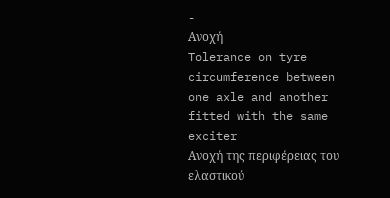-
Ανοχή
Tolerance on tyre circumference between one axle and another fitted with the same exciter
Ανοχή της περιφέρειας του ελαστικού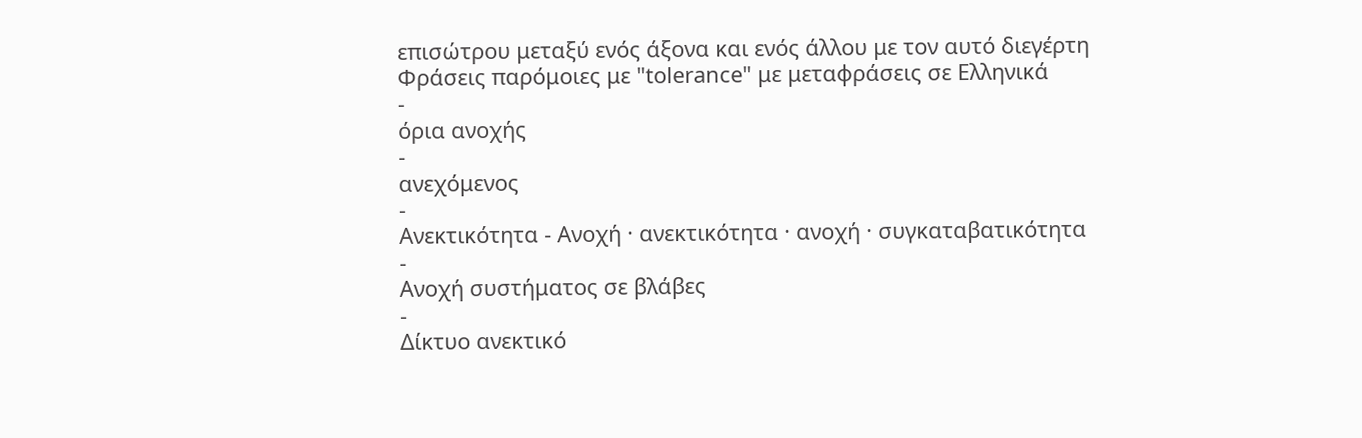επισώτρου μεταξύ ενός άξονα και ενός άλλου με τον αυτό διεγέρτη
Φράσεις παρόμοιες με "tolerance" με μεταφράσεις σε Ελληνικά
-
όρια ανοχής
-
ανεχόμενος
-
Ανεκτικότητα - Ανοχή · ανεκτικότητα · ανοχή · συγκαταβατικότητα
-
Ανοχή συστήματος σε βλάβες
-
Δίκτυο ανεκτικό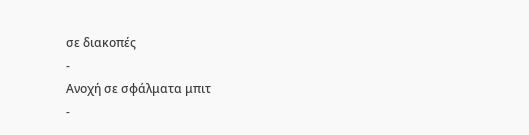σε διακοπές
-
Ανοχή σε σφάλματα μπιτ
-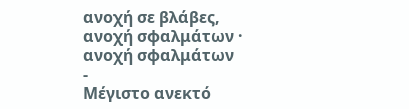ανοχή σε βλάβες, ανοχή σφαλμάτων · ανοχή σφαλμάτων
-
Μέγιστο ανεκτό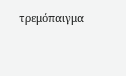τρεμόπαιγμα